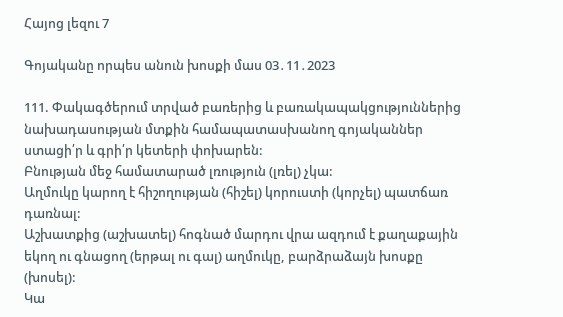Հայոց լեզու 7

Գոյականը որպես անուն խոսքի մաս 03․11․2023

111. Փակագծերում տրված բառերից և բառակապակցություններից նախադասության մտքին համապատասխանող գոյականներ ստացի՛ր և գրի՛ր կետերի փոխարեն:
Բնության մեջ համատարած լռություն (լռել) չկա:
Աղմուկը կարող է հիշողության (հիշել) կորուստի (կորչել) պատճառ դառնալ:
Աշխատքից (աշխատել) հոգնած մարդու վրա ազդում է քաղաքային եկող ու գնացող (երթալ ու գալ) աղմուկը, բարձրաձայն խոսքը (խոսել):
Կա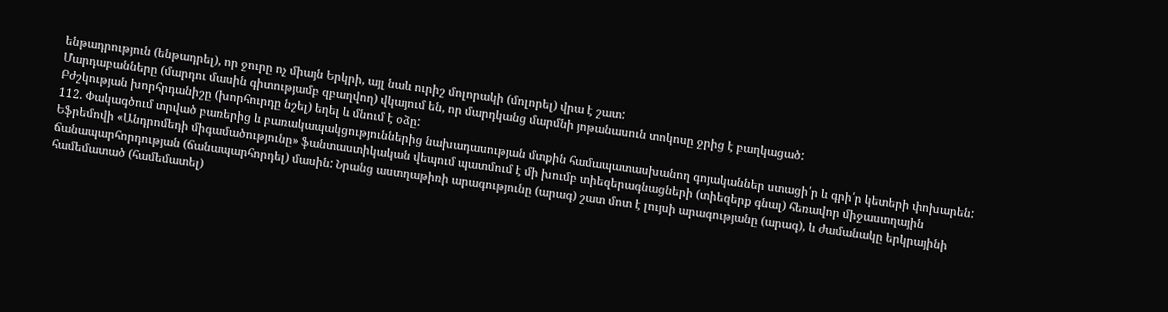ենթադրություն (ենթադրել), որ ջուրը ոչ միայն Երկրի, այլ նաև ուրիշ մոլորակի (մոլորել) վրա է շատ:
Մարդաբանները (մարդու մասին գիտությամբ զբաղվող) վկայում են, որ մարդկանց մարմնի յոթանասուն տոկոսը ջրից է բաղկացած:
Բժշկության խորհրդանիշը (խորհուրդը նշել) եղել և մնում է օձը:
112. Փակագծում տրված բառերից և բառակապակցություններից նախադասության մտքին համապատասխանող գոյականներ ստացի՛ր և գրի՛ր կետերի փոխարեն:
Եֆրեմովի «Անդրոմեդի միգամածությունը» ֆանտաստիկական վեպում պատմում է մի խումբ տիեզերագնացների (տիեզերք գնալ) հեռավոր միջաստղային ճանապարհորդության (ճանապարհորդել) մասին: Նրանց աստղաթիռի արագությունը (արագ) շատ մոտ է լույսի արագությանը (արագ), և ժամանակը երկրայինի համեմատած (համեմատել)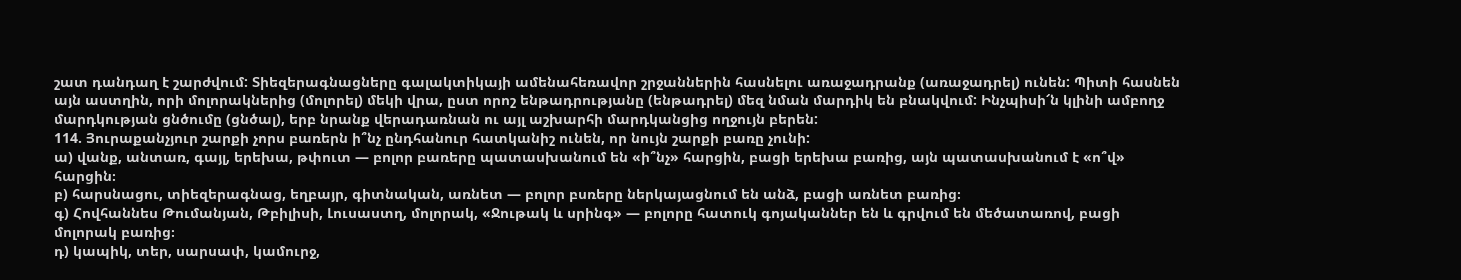շատ դանդաղ է շարժվում: Տիեզերագնացները գալակտիկայի ամենահեռավոր շրջաններին հասնելու առաջադրանք (առաջադրել) ունեն: Պիտի հասնեն այն աստղին, որի մոլորակներից (մոլորել) մեկի վրա, ըստ որոշ ենթադրությանը (ենթադրել) մեզ նման մարդիկ են բնակվում: Ինչպիսի՜ն կլինի ամբողջ մարդկության ցնծումը (ցնծալ), երբ նրանք վերադառնան ու այլ աշխարհի մարդկանցից ողջույն բերեն:
114. Յուրաքանչյուր շարքի չորս բառերն ի՞նչ ընդհանուր հատկանիշ ունեն, որ նույն շարքի բառը չունի:
ա) վանք, անտառ, գայլ, երեխա, թփուտ — բոլոր բառերը պատասխանում են «ի՞նչ» հարցին, բացի երեխա բառից, այն պատասխանում է «ո՞վ» հարցին։
բ) հարսնացու, տիեզերագնաց, եղբայր, գիտնական, առնետ — բոլոր բսռերը ներկայացնում են անձ, բացի առնետ բառից։
գ) Հովհաննես Թումանյան, Թբիլիսի, Լուսաստղ, մոլորակ, «Ջութակ և սրինգ» — բոլորը հատուկ գոյականներ են և գրվում են մեծատառով, բացի մոլորակ բառից։
դ) կապիկ, տեր, սարսափ, կամուրջ,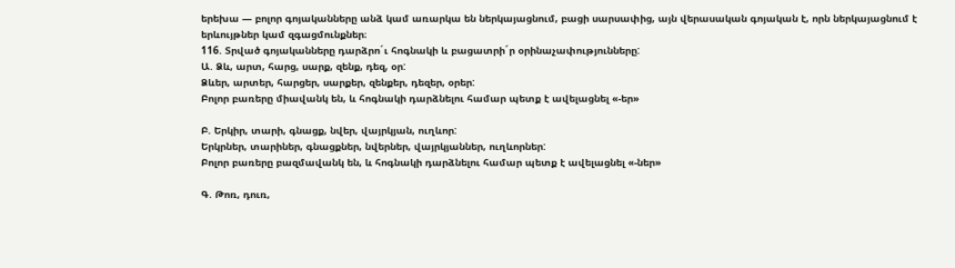երեխա — բոլոր գոյականները անձ կամ առարկա են ներկայացնում, բացի սարսափից, այն վերասական գոյական է, որն ներկայացնում է երևույթներ կամ զգացմունքներ։
116. Տրված գոյականները դարձրո´ւ հոգնակի և բացատրի´ր օրինաչափությունները:
Ա. Ձև, արտ, հարց, սարք, զենք, դեզ, օր:
Ձևեր, արտեր, հարցեր, սարքեր, զենքեր, դեզեր, օրեր:
Բոլոր բառերը միավանկ են, և հոգնակի դարձնելու համար պետք է ավելացնել «-եր»

Բ. Երկիր, տարի, գնացք, նվեր, վայրկյան, ուղևոր:
Երկրներ, տարիներ, գնացքներ, նվերներ, վայրկյաններ, ուղևորներ:
Բոլոր բառերը բազմավանկ են, և հոգնակի դարձնելու համար պետք է ավելացնել «-ներ»

Գ. Թոռ, դուռ,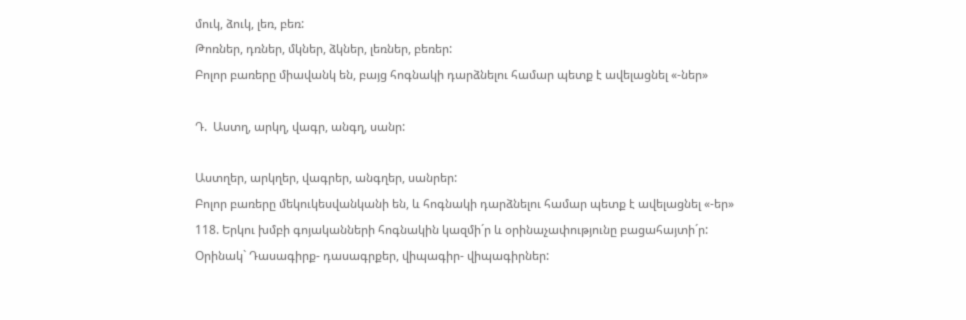մուկ, ձուկ, լեռ, բեռ:
Թոռներ, դռներ, մկներ, ձկներ, լեռներ, բեռեր:
Բոլոր բառերը միավանկ են, բայց հոգնակի դարձնելու համար պետք է ավելացնել «-ներ»

Դ.  Աստղ, արկղ, վագր, անգղ, սանր:

Աստղեր, արկղեր, վագրեր, անգղեր, սանրեր:
Բոլոր բառերը մեկուկեսվանկանի են, և հոգնակի դարձնելու համար պետք է ավելացնել «-եր»
118. Երկու խմբի գոյականների հոգնակին կազմի´ր և օրինաչափությունը բացահայտի´ր:
Օրինակ` Դասագիրք- դասագրքեր, վիպագիր- վիպագիրներ: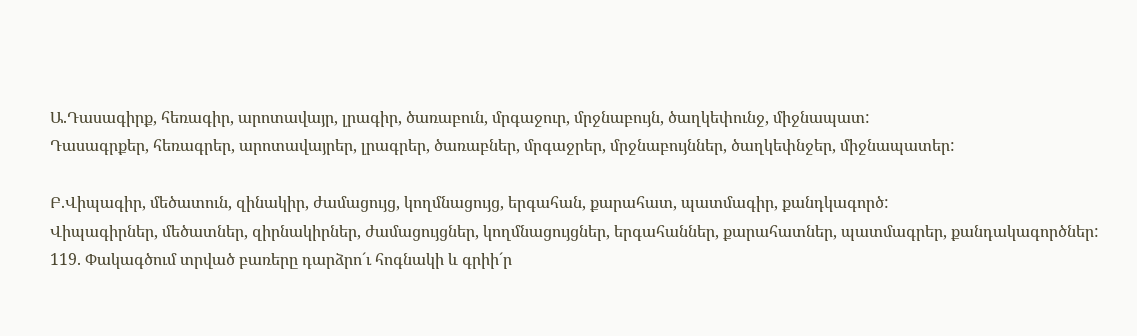Ա.Դասագիրք, հեռագիր, արոտավայր, լրագիր, ծառաբուն, մրգաջուր, մրջնաբույն, ծաղկեփունջ, միջնապատ:
Դասագրքեր, հեռագրեր, արոտավայրեր, լրագրեր, ծառաբներ, մրգաջրեր, մրջնաբույններ, ծաղկեփնջեր, միջնապատեր:

Բ.Վիպագիր, մեծատուն, զինակիր, ժամացույց, կողմնացույց, երգահան, քարահատ, պատմագիր, քանդկագործ:
Վիպագիրներ, մեծատներ, զիրնակիրներ, ժամացույցներ, կողմնացույցներ, երգահաններ, քարահատներ, պատմագրեր, քանդակագործներ:
119. Փակագծում տրված բառերը դարձրո´ւ հոգնակի և գրիի´ր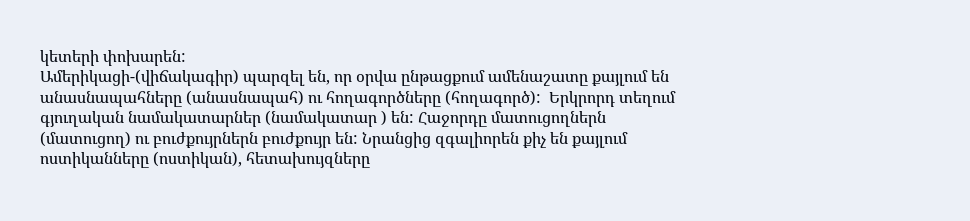կետերի փոխարեն:
Ամերիկացի-(վիճակագիր) պարզել են, որ օրվա ընթացքում ամենաշատը քայլում են անասնապահները (անասնապահ) ու հողագործները (հողագործ):  Երկրորդ տեղում գյուղական նամակատարներ (նամակատար ) են: Հաջորդը մատուցողներն (մատուցող) ու բուժքույրներն բուժքույր են: Նրանցից զգալիորեն քիչ են քայլում ոստիկանները (ոստիկան), հետախույզները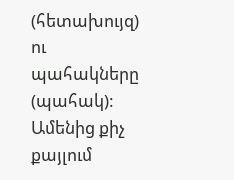(հետախույզ) ու պահակները (պահակ): Ամենից քիչ քայլում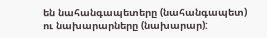են նահանգապետերը (նահանգապետ) ու նախարարները (նախարար):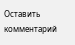Оставить комментарий